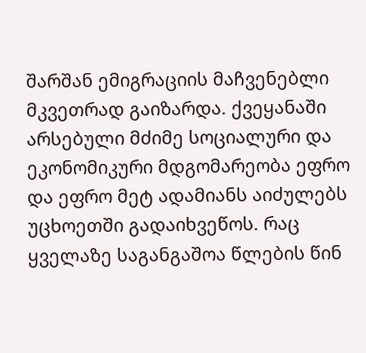შარშან ემიგრაციის მაჩვენებლი მკვეთრად გაიზარდა. ქვეყანაში არსებული მძიმე სოციალური და ეკონომიკური მდგომარეობა ეფრო და ეფრო მეტ ადამიანს აიძულებს უცხოეთში გადაიხვეწოს. რაც ყველაზე საგანგაშოა წლების წინ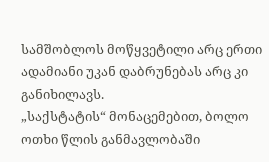სამშობლოს მოწყვეტილი არც ერთი ადამიანი უკან დაბრუნებას არც კი განიხილავს.
„საქსტატის“ მონაცემებით, ბოლო ოთხი წლის განმავლობაში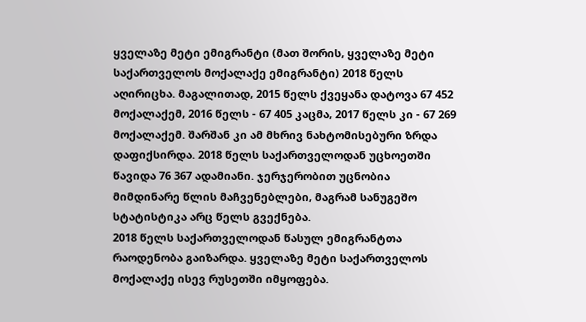ყველაზე მეტი ემიგრანტი (მათ შორის, ყველაზე მეტი საქართველოს მოქალაქე ემიგრანტი) 2018 წელს აღირიცხა. მაგალითად, 2015 წელს ქვეყანა დატოვა 67 452 მოქალაქემ, 2016 წელს - 67 405 კაცმა, 2017 წელს კი - 67 269 მოქალაქემ. შარშან კი ამ მხრივ ნახტომისებური ზრდა დაფიქსირდა. 2018 წელს საქართველოდან უცხოეთში წავიდა 76 367 ადამიანი. ჯერჯერობით უცნობია მიმდინარე წლის მაჩვენებლები, მაგრამ სანუგეშო სტატისტიკა არც წელს გვექნება.
2018 წელს საქართველოდან წასულ ემიგრანტთა რაოდენობა გაიზარდა. ყველაზე მეტი საქართველოს მოქალაქე ისევ რუსეთში იმყოფება.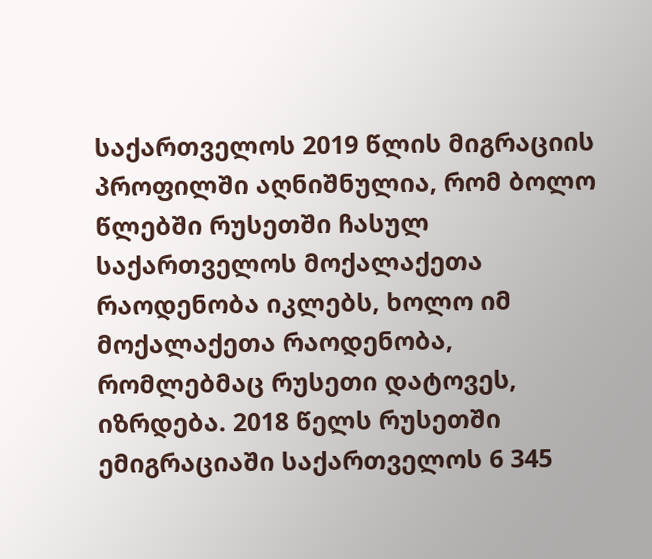საქართველოს 2019 წლის მიგრაციის პროფილში აღნიშნულია, რომ ბოლო წლებში რუსეთში ჩასულ საქართველოს მოქალაქეთა რაოდენობა იკლებს, ხოლო იმ მოქალაქეთა რაოდენობა, რომლებმაც რუსეთი დატოვეს, იზრდება. 2018 წელს რუსეთში ემიგრაციაში საქართველოს 6 345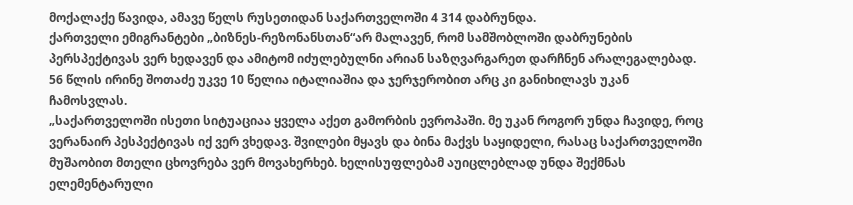მოქალაქე წავიდა, ამავე წელს რუსეთიდან საქართველოში 4 314 დაბრუნდა.
ქართველი ემიგრანტები „ბიზნეს-რეზონანსთან“არ მალავენ, რომ სამშობლოში დაბრუნების პერსპექტივას ვერ ხედავენ და ამიტომ იძულებულნი არიან საზღვარგარეთ დარჩნენ არალეგალებად. 56 წლის ირინე შოთაძე უკვე 10 წელია იტალიაშია და ჯერჯერობით არც კი განიხილავს უკან ჩამოსვლას.
„საქართველოში ისეთი სიტუაციაა ყველა აქეთ გამორბის ევროპაში. მე უკან როგორ უნდა ჩავიდე, როც ვერანაირ პესპექტივას იქ ვერ ვხედავ. შვილები მყავს და ბინა მაქვს საყიდელი, რასაც საქართველოში მუშაობით მთელი ცხოვრება ვერ მოვახერხებ. ხელისუფლებამ აუიცლებლად უნდა შექმნას ელემენტარული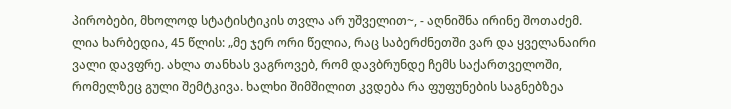პირობები, მხოლოდ სტატისტიკის თვლა არ უშველით~, - აღნიშნა ირინე შოთაძემ.
ლია ხარბედია, 45 წლის: „მე ჯერ ორი წელია, რაც საბერძნეთში ვარ და ყველანაირი ვალი დავფრე. ახლა თანხას ვაგროვებ, რომ დავბრუნდე ჩემს საქართველოში, რომელზეც გული შემტკივა. ხალხი შიმშილით კვდება რა ფუფუნების საგნებზეა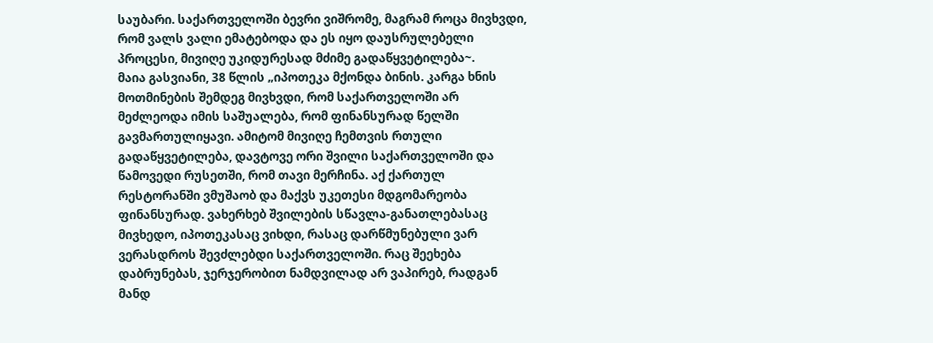საუბარი. საქართველოში ბევრი ვიშრომე, მაგრამ როცა მივხვდი, რომ ვალს ვალი ემატებოდა და ეს იყო დაუსრულებელი პროცესი, მივიღე უკიდურესად მძიმე გადაწყვეტილება~.
მაია გასვიანი, 38 წლის „იპოთეკა მქონდა ბინის. კარგა ხნის მოთმინების შემდეგ მივხვდი, რომ საქართველოში არ მეძლეოდა იმის საშუალება, რომ ფინანსურად წელში გავმართულიყავი. ამიტომ მივიღე ჩემთვის რთული გადაწყვეტილება, დავტოვე ორი შვილი საქართველოში და წამოვედი რუსეთში, რომ თავი მერჩინა. აქ ქართულ რესტორანში ვმუშაობ და მაქვს უკეთესი მდგომარეობა ფინანსურად. ვახერხებ შვილების სწავლა-განათლებასაც მივხედო, იპოთეკასაც ვიხდი, რასაც დარწმუნებული ვარ ვერასდროს შევძლებდი საქართველოში. რაც შეეხება დაბრუნებას, ჯერჯერობით ნამდვილად არ ვაპირებ, რადგან მანდ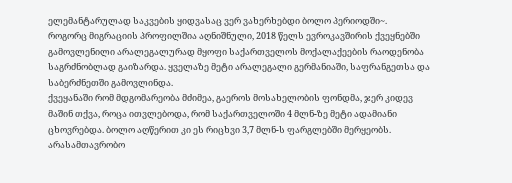ელემანტარულად საკვების ყიდვასაც ვერ ვახერხებდი ბოლო პერიოდში~.
როგორც მიგრაციის პროფილშია აღნიშნული, 2018 წელს ევროკავშირის ქვეყნებში გამოვლენილი არალეგალურად მყოფი საქართველოს მოქალაქეების რაოდენობა საგრძნობლად გაიზარდა. ყველაზე მეტი არალეგალი გერმანიაში, საფრანგეთსა და საბერძნეთში გამოვლინდა.
ქვეყანაში რომ მდგომარეობა მძიმეა, გაეროს მოსახელობის ფონდმა, ჯერ კიდევ მაშინ თქვა, როცა ითვლებოდა, რომ საქართველოში 4 მლნ-ზე მეტი ადამიანი ცხოვრებდა. ბოლო აღწერით კი ეს რიცხვი 3,7 მლნ-ს ფარგლებში მერყეობს.
არასამთავრობო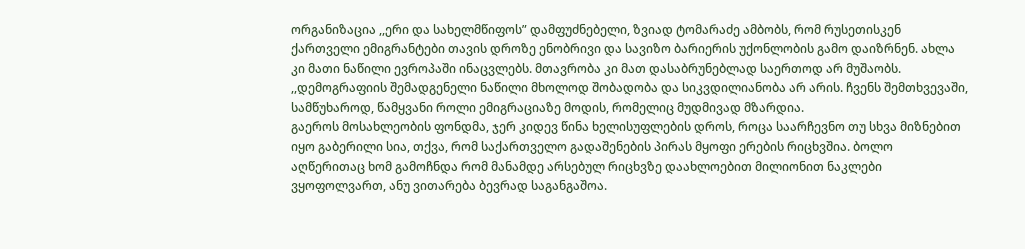ორგანიზაცია ,,ერი და სახელმწიფოს” დამფუძნებელი, ზვიად ტომარაძე ამბობს, რომ რუსეთისკენ ქართველი ემიგრანტები თავის დროზე ენობრივი და სავიზო ბარიერის უქონლობის გამო დაიზრნენ. ახლა კი მათი ნაწილი ევროპაში ინაცვლებს. მთავრობა კი მათ დასაბრუნებლად საერთოდ არ მუშაობს.
,,დემოგრაფიის შემადგენელი ნაწილი მხოლოდ შობადობა და სიკვდილიანობა არ არის. ჩვენს შემთხვევაში, სამწუხაროდ, წამყვანი როლი ემიგრაციაზე მოდის, რომელიც მუდმივად მზარდია.
გაეროს მოსახლეობის ფონდმა, ჯერ კიდევ წინა ხელისუფლების დროს, როცა საარჩევნო თუ სხვა მიზნებით იყო გაბერილი სია, თქვა, რომ საქართველო გადაშენების პირას მყოფი ერების რიცხვშია. ბოლო აღწერითაც ხომ გამოჩნდა რომ მანამდე არსებულ რიცხვზე დაახლოებით მილიონით ნაკლები ვყოფოლვართ, ანუ ვითარება ბევრად საგანგაშოა.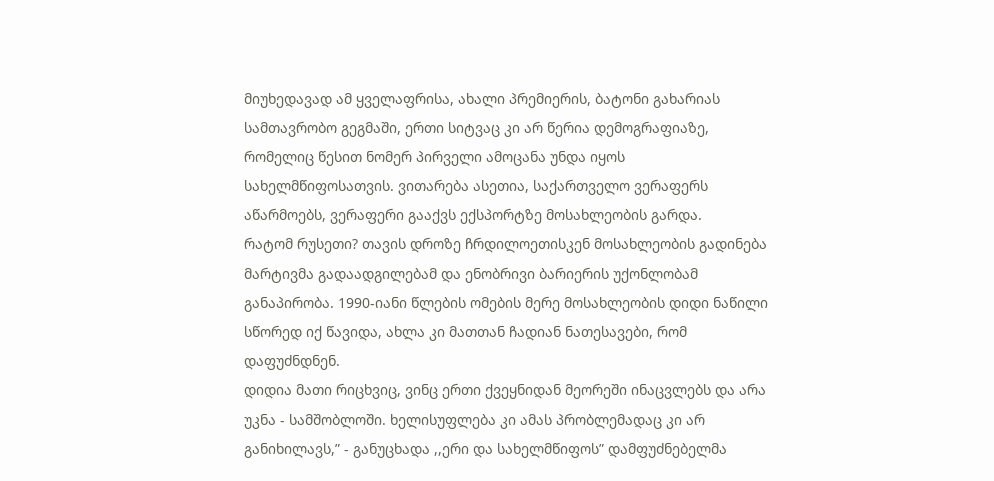მიუხედავად ამ ყველაფრისა, ახალი პრემიერის, ბატონი გახარიას სამთავრობო გეგმაში, ერთი სიტვაც კი არ წერია დემოგრაფიაზე, რომელიც წესით ნომერ პირველი ამოცანა უნდა იყოს სახელმწიფოსათვის. ვითარება ასეთია, საქართველო ვერაფერს აწარმოებს, ვერაფერი გააქვს ექსპორტზე მოსახლეობის გარდა.
რატომ რუსეთი? თავის დროზე ჩრდილოეთისკენ მოსახლეობის გადინება მარტივმა გადაადგილებამ და ენობრივი ბარიერის უქონლობამ განაპირობა. 1990-იანი წლების ომების მერე მოსახლეობის დიდი ნაწილი სწორედ იქ წავიდა, ახლა კი მათთან ჩადიან ნათესავები, რომ დაფუძნდნენ.
დიდია მათი რიცხვიც, ვინც ერთი ქვეყნიდან მეორეში ინაცვლებს და არა უკნა - სამშობლოში. ხელისუფლება კი ამას პრობლემადაც კი არ განიხილავს,” - განუცხადა ,,ერი და სახელმწიფოს” დამფუძნებელმა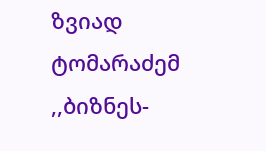ზვიად ტომარაძემ ,,ბიზნეს-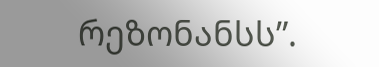რეზონანსს”.